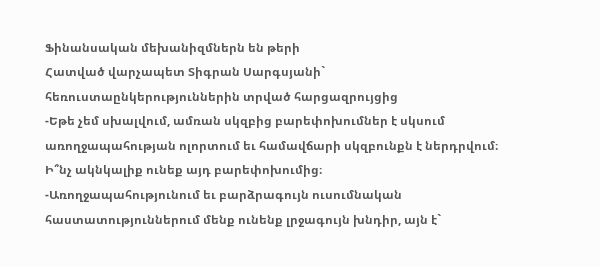Ֆինանսական մեխանիզմներն են թերի
Հատված վարչապետ Տիգրան Սարգսյանի` հեռուստաընկերություններին տրված հարցազրույցից
-Եթե չեմ սխալվում, ամռան սկզբից բարեփոխումներ է սկսում առողջապահության ոլորտում եւ համավճարի սկզբունքն է ներդրվում։ Ի՞նչ ակնկալիք ունեք այդ բարեփոխումից։
-Առողջապահությունում եւ բարձրագույն ուսումնական հաստատություններում մենք ունենք լրջագույն խնդիր, այն է`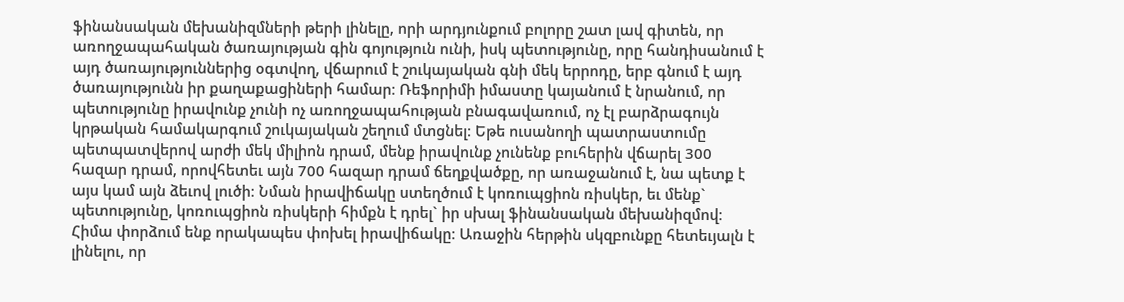ֆինանսական մեխանիզմների թերի լինելը, որի արդյունքում բոլորը շատ լավ գիտեն, որ առողջապահական ծառայության գին գոյություն ունի, իսկ պետությունը, որը հանդիսանում է այդ ծառայություններից օգտվող, վճարում է շուկայական գնի մեկ երրոդը, երբ գնում է այդ ծառայությունն իր քաղաքացիների համար։ Ռեֆորիմի իմաստը կայանում է նրանում, որ պետությունը իրավունք չունի ոչ առողջապահության բնագավառում, ոչ էլ բարձրագույն կրթական համակարգում շուկայական շեղում մտցնել։ Եթե ուսանողի պատրաստումը պետպատվերով արժի մեկ միլիոն դրամ, մենք իրավունք չունենք բուհերին վճարել 300 հազար դրամ, որովհետեւ այն 700 հազար դրամ ճեղքվածքը, որ առաջանում է, նա պետք է այս կամ այն ձեւով լուծի։ Նման իրավիճակը ստեղծում է կոռուպցիոն ռիսկեր, եւ մենք` պետությունը, կոռուպցիոն ռիսկերի հիմքն է դրել` իր սխալ ֆինանսական մեխանիզմով։ Հիմա փորձում ենք որակապես փոխել իրավիճակը։ Առաջին հերթին սկզբունքը հետեւյալն է լինելու, որ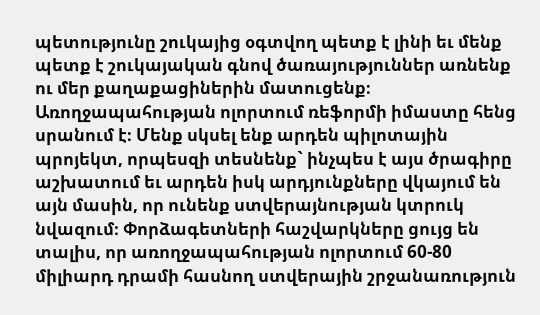պետությունը շուկայից օգտվող պետք է լինի եւ մենք պետք է շուկայական գնով ծառայություններ առնենք ու մեր քաղաքացիներին մատուցենք։ Առողջապահության ոլորտում ռեֆորմի իմաստը հենց սրանում է։ Մենք սկսել ենք արդեն պիլոտային պրոյեկտ, որպեսզի տեսնենք` ինչպես է այս ծրագիրը աշխատում եւ արդեն իսկ արդյունքները վկայում են այն մասին, որ ունենք ստվերայնության կտրուկ նվազում։ Փորձագետների հաշվարկները ցույց են տալիս, որ առողջապահության ոլորտում 60-80 միլիարդ դրամի հասնող ստվերային շրջանառություն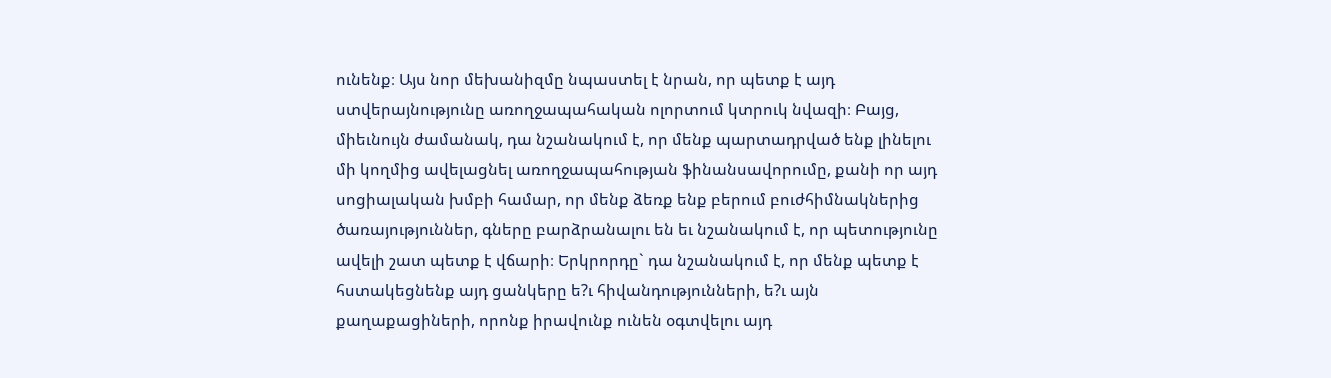ունենք։ Այս նոր մեխանիզմը նպաստել է նրան, որ պետք է այդ ստվերայնությունը առողջապահական ոլորտում կտրուկ նվազի։ Բայց, միեւնույն ժամանակ, դա նշանակում է, որ մենք պարտադրված ենք լինելու մի կողմից ավելացնել առողջապահության ֆինանսավորումը, քանի որ այդ սոցիալական խմբի համար, որ մենք ձեռք ենք բերում բուժհիմնակներից ծառայություններ, գները բարձրանալու են եւ նշանակում է, որ պետությունը ավելի շատ պետք է վճարի։ Երկրորդը` դա նշանակում է, որ մենք պետք է հստակեցնենք այդ ցանկերը ե?ւ հիվանդությունների, ե?ւ այն քաղաքացիների, որոնք իրավունք ունեն օգտվելու այդ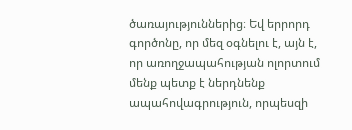ծառայություններից։ Եվ երրորդ գործոնը, որ մեզ օգնելու է, այն է, որ առողջապահության ոլորտում մենք պետք է ներդնենք ապահովագրություն, որպեսզի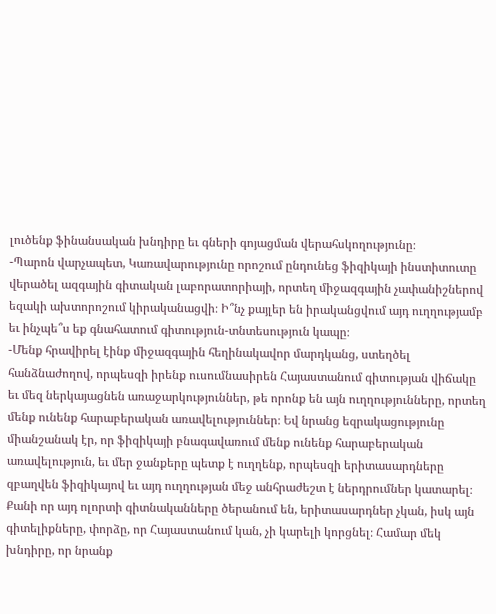լուծենք ֆինանսական խնդիրը եւ գների գոյացման վերահսկողությունը։
-Պարոն վարչապետ, Կառավարությունը որոշում ընդունեց ֆիզիկայի ինստիտուտը վերածել ազգային գիտական լաբորատորիայի, որտեղ միջազգային չափանիշներով եզակի ախտորոշում կիրականացվի։ Ի՞նչ քայլեր են իրականցվում այդ ուղղությամբ եւ ինչպե՞ս եք գնահատում գիտություն-տնտեսություն կապը։
-Մենք հրավիրել էինք միջազգային հեղինակավոր մարդկանց, ստեղծել հանձնաժողով, որպեսզի իրենք ուսումնասիրեն Հայաստանում գիտության վիճակը եւ մեզ ներկայացնեն առաջարկություններ, թե որոնք են այն ուղղությունները, որտեղ մենք ունենք հարաբերական առավելություններ։ Եվ նրանց եզրակացությունը միանշանակ էր, որ ֆիզիկայի բնագավառում մենք ունենք հարաբերական առավելություն, եւ մեր ջանքերը պետք է ուղղենք, որպեսզի երիտասարդները զբաղվեն ֆիզիկայով եւ այդ ուղղության մեջ անհրաժեշտ է ներդրումներ կատարել։ Քանի որ այդ ոլորտի գիտնականները ծերանում են, երիտասարդներ չկան, իսկ այն գիտելիքները, փորձը, որ Հայաստանում կան, չի կարելի կորցնել։ Համար մեկ խնդիրը, որ նրանք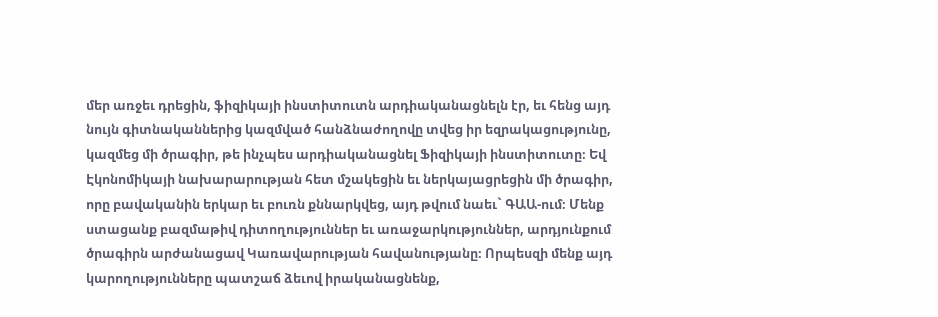մեր առջեւ դրեցին, ֆիզիկայի ինստիտուտն արդիականացնելն էր, եւ հենց այդ նույն գիտնականներից կազմված հանձնաժողովը տվեց իր եզրակացությունը, կազմեց մի ծրագիր, թե ինչպես արդիականացնել Ֆիզիկայի ինստիտուտը։ Եվ Էկոնոմիկայի նախարարության հետ մշակեցին եւ ներկայացրեցին մի ծրագիր, որը բավականին երկար եւ բուռն քննարկվեց, այդ թվում նաեւ` ԳԱԱ-ում։ Մենք ստացանք բազմաթիվ դիտողություններ եւ առաջարկություններ, արդյունքում ծրագիրն արժանացավ Կառավարության հավանությանը։ Որպեսզի մենք այդ կարողությունները պատշաճ ձեւով իրականացնենք,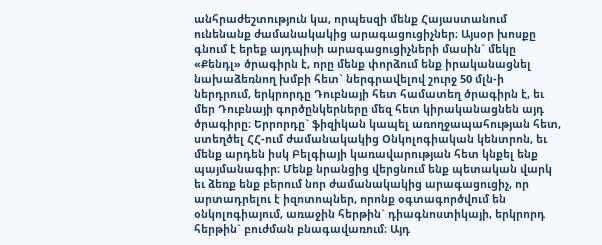անհրաժեշտություն կա, որպեսզի մենք Հայաստանում ունենանք ժամանակակից արագացուցիչներ։ Այսօր խոսքը գնում է երեք այդպիսի արագացուցիչների մասին` մեկը «Քենդլ» ծրագիրն է, որը մենք փորձում ենք իրականացնել նախաձեռնող խմբի հետ` ներգրավելով շուրջ 50 մլն-ի ներդրում, երկրորդը Դուբնայի հետ համատեղ ծրագիրն է, եւ մեր Դուբնայի գործընկերները մեզ հետ կիրականացնեն այդ ծրագիրը։ Երրորդը` ֆիզիկան կապել առողջապահության հետ, ստեղծել ՀՀ-ում ժամանակակից Օնկոլոգիական կենտրոն, եւ մենք արդեն իսկ Բելգիայի կառավարության հետ կնքել ենք պայմանագիր։ Մենք նրանցից վերցնում ենք պետական վարկ եւ ձեռք ենք բերում նոր ժամանակակից արագացուցիչ, որ արտադրելու է իզոտոպներ, որոնք օգտագործվում են օնկոլոգիայում, առաջին հերթին` դիագնոստիկայի, երկրորդ հերթին` բուժման բնագավառում։ Այդ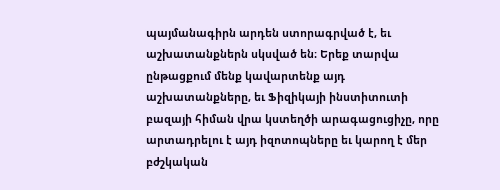պայմանագիրն արդեն ստորագրված է, եւ աշխատանքներն սկսված են։ Երեք տարվա ընթացքում մենք կավարտենք այդ աշխատանքները, եւ Ֆիզիկայի ինստիտուտի բազայի հիման վրա կստեղծի արագացուցիչը, որը արտադրելու է այդ իզոտոպները եւ կարող է մեր բժշկական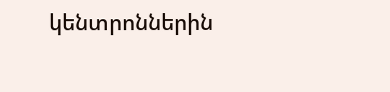կենտրոններին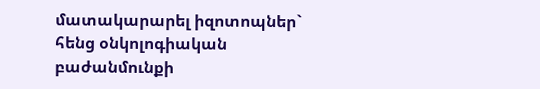մատակարարել իզոտոպներ` հենց օնկոլոգիական բաժանմունքի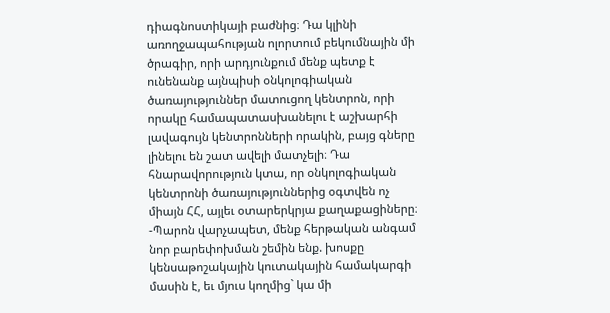դիագնոստիկայի բաժնից։ Դա կլինի առողջապահության ոլորտում բեկումնային մի ծրագիր, որի արդյունքում մենք պետք է ունենանք այնպիսի օնկոլոգիական ծառայություններ մատուցող կենտրոն, որի որակը համապատասխանելու է աշխարհի լավագույն կենտրոնների որակին, բայց գները լինելու են շատ ավելի մատչելի։ Դա հնարավորություն կտա, որ օնկոլոգիական կենտրոնի ծառայություններից օգտվեն ոչ միայն ՀՀ, այլեւ օտարերկրյա քաղաքացիները։
-Պարոն վարչապետ, մենք հերթական անգամ նոր բարեփոխման շեմին ենք. խոսքը կենսաթոշակային կուտակային համակարգի մասին է, եւ մյուս կողմից` կա մի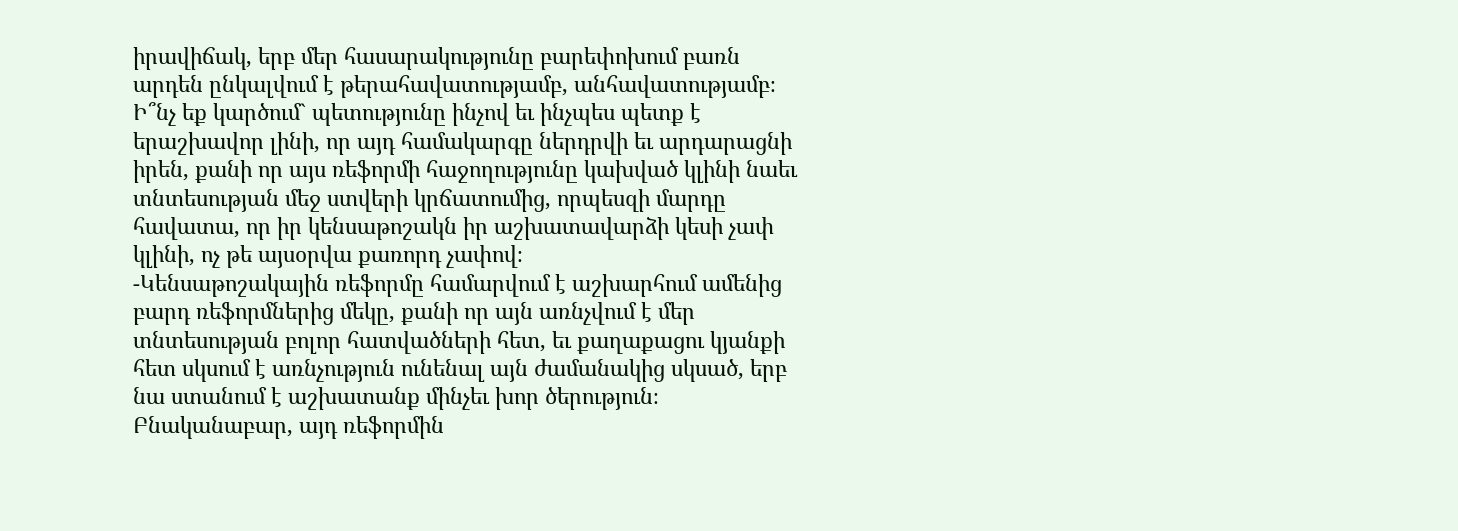իրավիճակ, երբ մեր հասարակությունը բարեփոխում բառն արդեն ընկալվում է թերահավատությամբ, անհավատությամբ։ Ի՞նչ եք կարծում` պետությունը ինչով եւ ինչպես պետք է երաշխավոր լինի, որ այդ համակարգը ներդրվի եւ արդարացնի իրեն, քանի որ այս ռեֆորմի հաջողությունը կախված կլինի նաեւ տնտեսության մեջ ստվերի կրճատումից, որպեսզի մարդը հավատա, որ իր կենսաթոշակն իր աշխատավարձի կեսի չափ կլինի, ոչ թե այսօրվա քառորդ չափով։
-Կենսաթոշակային ռեֆորմը համարվում է աշխարհում ամենից բարդ ռեֆորմներից մեկը, քանի որ այն առնչվում է մեր տնտեսության բոլոր հատվածների հետ, եւ քաղաքացու կյանքի հետ սկսում է առնչություն ունենալ այն ժամանակից սկսած, երբ նա ստանում է աշխատանք մինչեւ խոր ծերություն։ Բնականաբար, այդ ռեֆորմին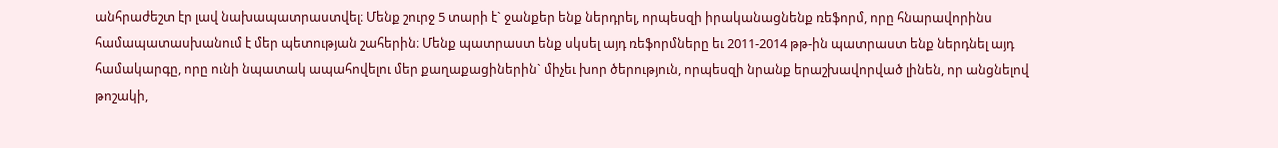անհրաժեշտ էր լավ նախապատրաստվել։ Մենք շուրջ 5 տարի է` ջանքեր ենք ներդրել, որպեսզի իրականացնենք ռեֆորմ, որը հնարավորինս համապատասխանում է մեր պետության շահերին։ Մենք պատրաստ ենք սկսել այդ ռեֆորմները եւ 2011-2014 թթ-ին պատրաստ ենք ներդնել այդ համակարգը, որը ունի նպատակ ապահովելու մեր քաղաքացիներին` միչեւ խոր ծերություն, որպեսզի նրանք երաշխավորված լինեն, որ անցնելով թոշակի,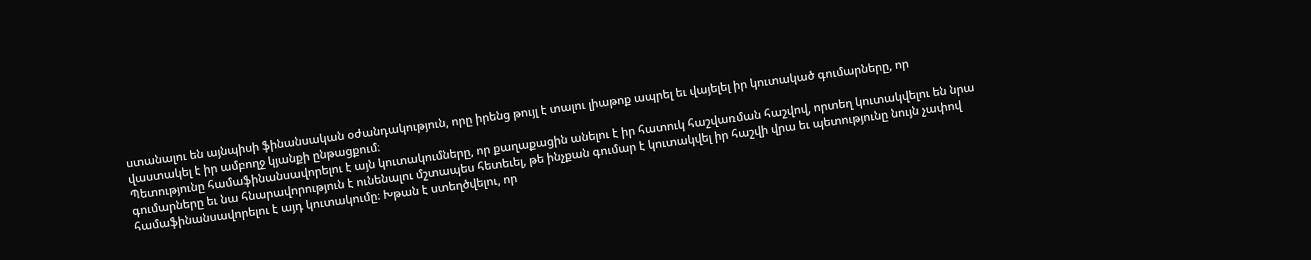ստանալու են այնպիսի ֆինանսական օժանդակություն, որը իրենց թույլ է տալու լիաթոք ապրել եւ վայելել իր կուտակած գումարները, որ վաստակել է իր ամբողջ կյանքի ընթացքում։
Պետությունը համաֆինանսավորելու է այն կուտակումները, որ քաղաքացին անելու է իր հատուկ հաշվառման հաշվով, որտեղ կուտակվելու են նրա գումարները եւ նա հնարավորություն է ունենալու մշտապես հետեւել, թե ինչքան գումար է կուտակվել իր հաշվի վրա եւ պետությունը նույն չափով համաֆինանսավորելու է այդ կուտակումը։ Խթան է ստեղծվելու, որ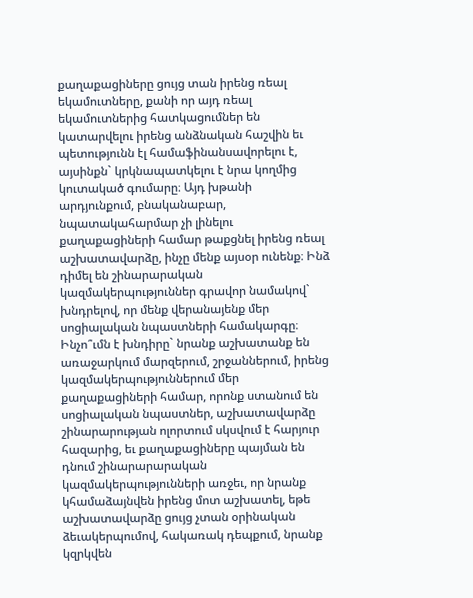քաղաքացիները ցույց տան իրենց ռեալ եկամուտները, քանի որ այդ ռեալ եկամուտներից հատկացումներ են կատարվելու իրենց անձնական հաշվին եւ պետությունն էլ համաֆինանսավորելու է, այսինքն` կրկնապատկելու է նրա կողմից կուտակած գումարը։ Այդ խթանի արդյունքում, բնականաբար, նպատակահարմար չի լինելու քաղաքացիների համար թաքցնել իրենց ռեալ աշխատավարձը, ինչը մենք այսօր ունենք։ Ինձ դիմել են շինարարական կազմակերպություններ գրավոր նամակով` խնդրելով, որ մենք վերանայենք մեր սոցիալական նպաստների համակարգը։ Ինչո՞ւմն է խնդիրը` նրանք աշխատանք են առաջարկում մարզերում, շրջաններում, իրենց կազմակերպություններում մեր քաղաքացիների համար, որոնք ստանում են սոցիալական նպաստներ, աշխատավարձը շինարարության ոլորտում սկսվում է հարյուր հազարից, եւ քաղաքացիները պայման են դնում շինարարարական կազմակերպությունների առջեւ, որ նրանք կհամաձայնվեն իրենց մոտ աշխատել, եթե աշխատավարձը ցույց չտան օրինական ձեւակերպումով, հակառակ դեպքում, նրանք կզրկվեն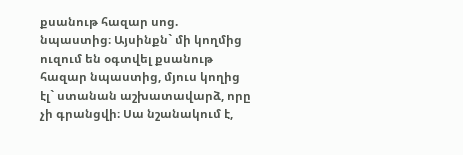քսանութ հազար սոց. նպաստից։ Այսինքն` մի կողմից ուզում են օգտվել քսանութ հազար նպաստից, մյուս կողից էլ` ստանան աշխատավարձ, որը չի գրանցվի։ Սա նշանակում է,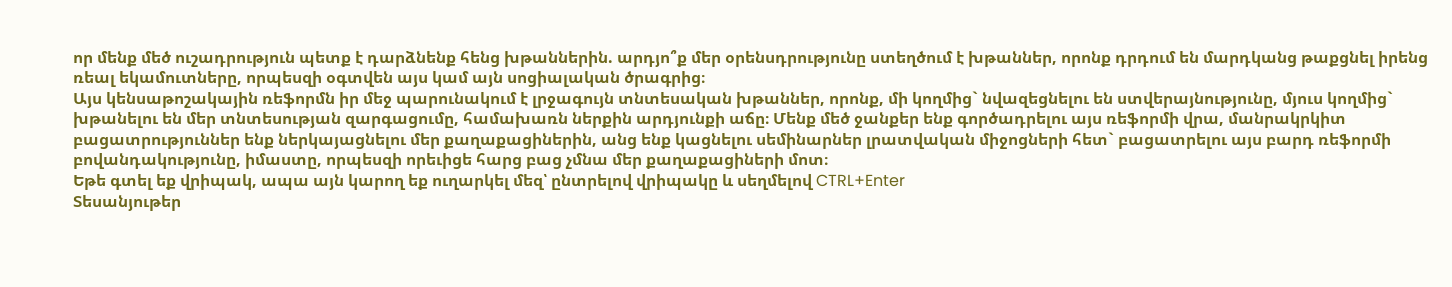որ մենք մեծ ուշադրություն պետք է դարձնենք հենց խթաններին. արդյո՞ք մեր օրենսդրությունը ստեղծում է խթաններ, որոնք դրդում են մարդկանց թաքցնել իրենց ռեալ եկամուտները, որպեսզի օգտվեն այս կամ այն սոցիալական ծրագրից։
Այս կենսաթոշակային ռեֆորմն իր մեջ պարունակում է լրջագույն տնտեսական խթաններ, որոնք, մի կողմից` նվազեցնելու են ստվերայնությունը, մյուս կողմից` խթանելու են մեր տնտեսության զարգացումը, համախառն ներքին արդյունքի աճը։ Մենք մեծ ջանքեր ենք գործադրելու այս ռեֆորմի վրա, մանրակրկիտ բացատրություններ ենք ներկայացնելու մեր քաղաքացիներին, անց ենք կացնելու սեմինարներ լրատվական միջոցների հետ` բացատրելու այս բարդ ռեֆորմի բովանդակությունը, իմաստը, որպեսզի որեւիցե հարց բաց չմնա մեր քաղաքացիների մոտ։
Եթե գտել եք վրիպակ, ապա այն կարող եք ուղարկել մեզ՝ ընտրելով վրիպակը և սեղմելով CTRL+Enter
Տեսանյութեր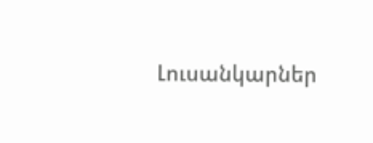Լուսանկարներ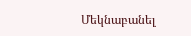Մեկնաբանել